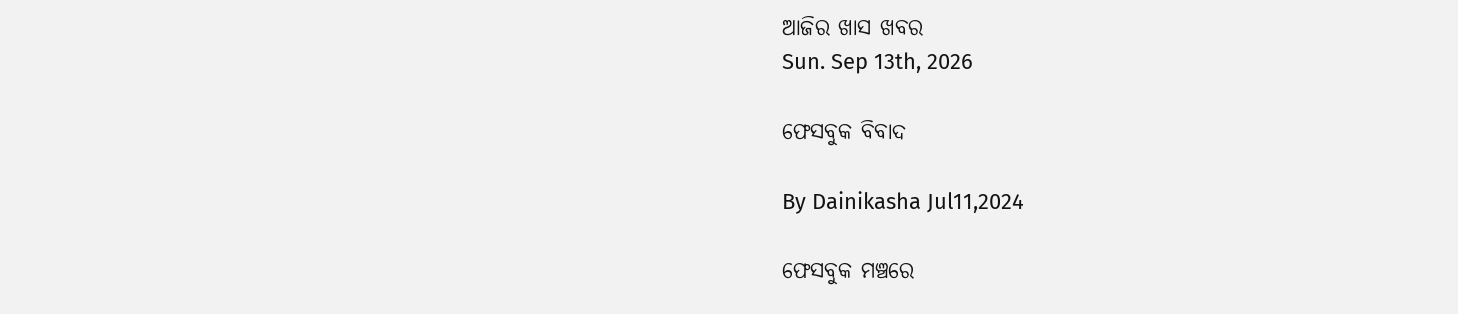ଆଜିର ଖାସ ଖବର
Sun. Sep 13th, 2026

ଫେସବୁକ ବିବାଦ

By Dainikasha Jul11,2024

ଫେସବୁକ ମଞ୍ଚରେ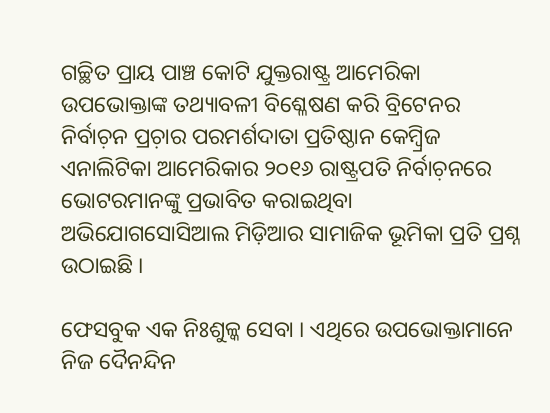ଗଚ୍ଛିତ ପ୍ରାୟ ପାଞ୍ଚ କୋଟି ଯୁକ୍ତରାଷ୍ଟ୍ର ଆମେରିକା ଉପଭୋକ୍ତାଙ୍କ ତଥ୍ୟାବଳୀ ବିଶ୍ଳେଷଣ କରି ବ୍ରିଟେନର ନିର୍ବାଚ଼ନ ପ୍ରଚ଼ାର ପରମର୍ଶଦାତା ପ୍ରତିଷ୍ଠାନ କେମ୍ୱ୍ରିଜ ଏନାଲିଟିକା ଆମେରିକାର ୨୦୧୬ ରାଷ୍ଟ୍ରପତି ନିର୍ବାଚ଼ନରେ ଭୋଟରମାନଙ୍କୁ ପ୍ରଭାବିତ କରାଇଥିବା ଅଭିଯୋଗସୋସିଆଲ ମିଡ଼ିଆର ସାମାଜିକ ଭୂମିକା ପ୍ରତି ପ୍ରଶ୍ନ ଉଠାଇଛି ।

ଫେସବୁକ ଏକ ନିଃଶୁଳ୍କ ସେବା । ଏଥିରେ ଉପଭୋକ୍ତାମାନେ ନିଜ ଦୈନନ୍ଦିନ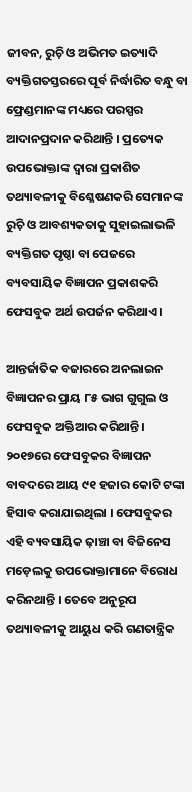ଜୀବନ, ରୁଚ଼ି ଓ ଅଭିମତ ଇତ୍ୟାଦି ବ୍ୟକ୍ତିଗତସ୍ତରରେ ପୂର୍ବ ନିର୍ଦ୍ଧାରିତ ବନ୍ଧୁ ବା ଫ୍ରେଣ୍ଡମାନଙ୍କ ମଧ୍ୟରେ ପରସ୍ପର ଆଦାନପ୍ରଦାନ କରିଥାନ୍ତି । ପ୍ରତ୍ୟେକ ଉପଭୋକ୍ତାଙ୍କ ଦ୍ୱାରା ପ୍ରକାଶିତ ତଥ୍ୟାବଳୀକୁ ବିଶ୍ଳେଷଣକରି ସେମାନଙ୍କ ରୁଚ଼ି ଓ ଆବଶ୍ୟକତାକୁ ସୁହାଇଲାଭଳି ବ୍ୟକ୍ତିଗତ ପୃଷ୍ଠା ବା ପେଜରେ ବ୍ୟବସାୟିକ ବିଜ୍ଞାପନ ପ୍ରକାଶକରି ଫେସବୁକ ଅର୍ଥ ଉପର୍ଜନ କରିଥାଏ ।

ଆନ୍ତର୍ଜାତିକ ବଜାରରେ ଅନଲାଇନ ବିଜ୍ଞାପନର ପ୍ରାୟ ୮୫ ଭାଗ ଗୁଗୁଲ ଓ ଫେସବୁକ ଅକ୍ତିଆର କରିଥାନ୍ତି । ୨୦୧୭ରେ ଫେସବୁକର ବିଜ୍ଞାପନ ବାବଦରେ ଆୟ ୯୧ ହଜାର କୋଟି ଟଙ୍କା ହିସାବ କରାଯାଇଥିଲା । ଫେସବୁକର ଏହି ବ୍ୟବସାୟିକ ଢ଼ାଞ୍ଚା ବା ବିଜିନେସ ମଡ଼େଲକୁ ଉପଭୋକ୍ତାମାନେ ବିରୋଧ କରିନଥାନ୍ତି । ତେବେ ଅନୁରୂପ ତଥ୍ୟାବଳୀକୁ ଆୟୁଧ କରି ଗଣତାନ୍ତ୍ରିକ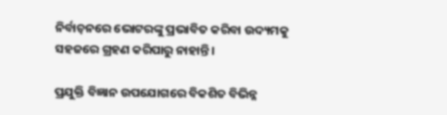ନିର୍ବାଚ଼ନରେ ଭୋଟରଙ୍କୁ ପ୍ରଭାବିତ କରିବା ଉଦ୍ୟମକୁ ସହଜରେ ଗ୍ରହଣ କରିପାରୁ ନାହାନ୍ତି ।

ପ୍ରଯୁକ୍ତି ବିଜ୍ଞାନ ଉପଯୋଗରେ ବିକଶିତ ବିଭିନ୍ନ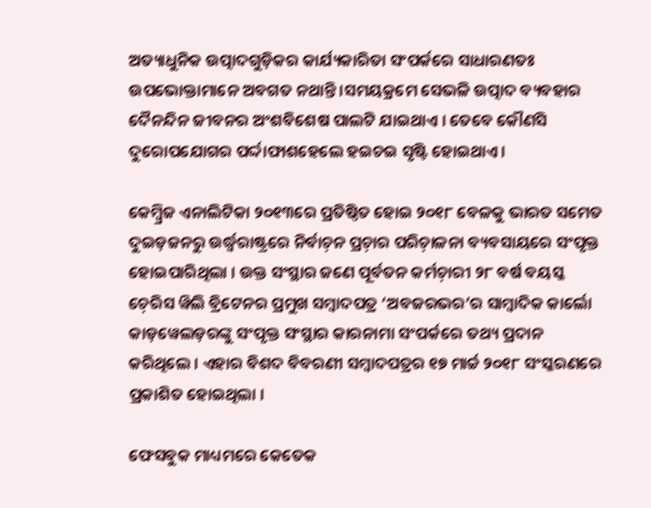ଅତ୍ୟାଧୁନିକ ଉତ୍ପାଦଗୁଡ଼ିକର କାର୍ଯ୍ୟକାରିତା ସଂପର୍କରେ ସାଧାରଣତଃ ଉପଭୋକ୍ତାମାନେ ଅବଗତ ନଥାନ୍ତି ।ସମୟକ୍ରମେ ସେଭଳି ଉତ୍ପାଦ ବ୍ୟବହାର ଦୈନନ୍ଦିନ ଜୀବନର ଅଂଶବିଶେଷ ପାଲଟି ଯାଇଥାଏ । ତେବେ କୌଣସି ଦୁରୋପଯୋଗର ପର୍ଦ୍ଦାଫାଶହେଲେ ହଇଚଇ ସୃଷ୍ଟି ହୋଇଥାଏ ।

କେମ୍ୱ୍ରିଜ ଏନାଲିଟିକା ୨୦୧୩ରେ ପ୍ରତିଷ୍ଠିତ ହୋଇ ୨୦୧୮ ବେଳକୁ ଭାରତ ସମେତ ଦୁଇଡ଼ଜନରୁ ଉର୍ଦ୍ଧ୍ୱରାଷ୍ଟ୍ରରେ ନିର୍ବାଚ଼ନ ପ୍ରଚ଼ାର ପରିଚ଼ାଳନା ବ୍ୟବସାୟରେ ସଂପୃକ୍ତ ହୋଇପାରିଥିଲା । ଉକ୍ତ ସଂସ୍ଥାର ଜଣେ ପୂର୍ବତନ କର୍ମଚ଼ାରୀ ୨୮ ବର୍ଷ ବୟସ୍କ ଚ଼େରିସ ୱିଲି ବ୍ରିଟେନର ପ୍ରମୁଖ ସମ୍ୱାଦପତ୍ର ‘ଅବଜରଭର’ର ସାମ୍ୱାଦିକ କାର୍ଲୋ କାଡ଼ୱେଲଡ଼ରଙ୍କୁ ସଂପୃକ୍ତ ସଂସ୍ଥାର କାରନାମା ସଂପର୍କରେ ତଥ୍ୟ ପ୍ରଦାନ କରିଥିଲେ । ଏହାର ବିଶଦ ବିବରଣୀ ସମ୍ୱାଦପତ୍ରର ୧୭ ମାର୍ଚ୍ଚ ୨୦୧୮ ସଂସ୍କରଣରେ ପ୍ରକାଶିତ ହୋଇଥିଲା ।

ଫେସବୁକ ମାଧ୍ୟମରେ କେତେକ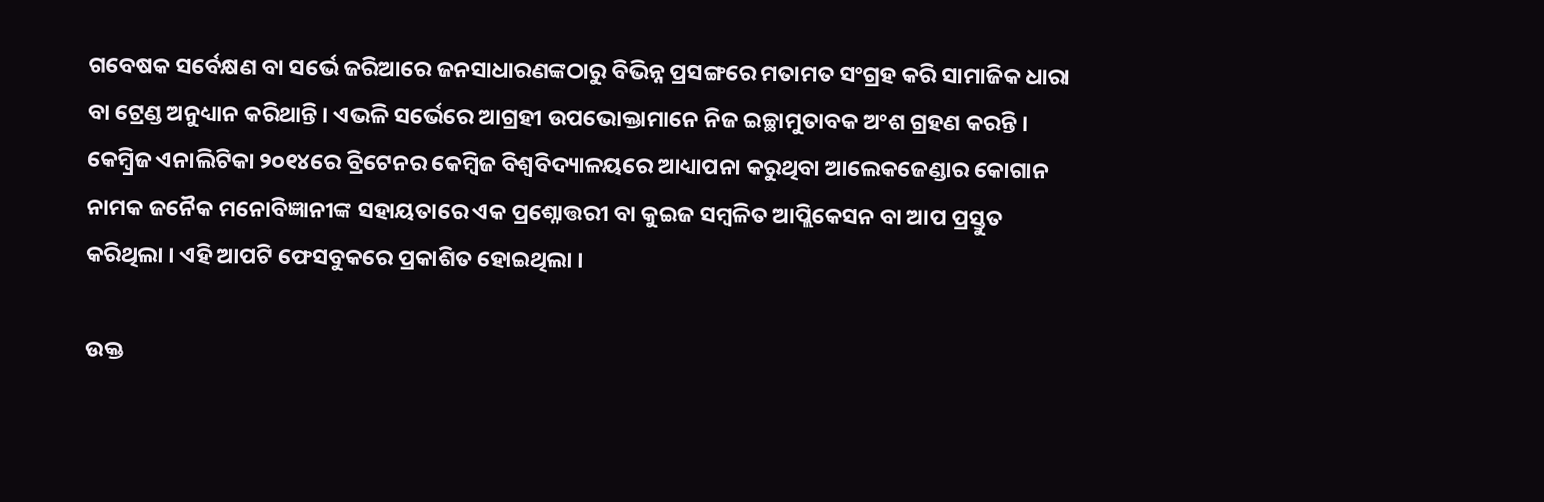ଗବେଷକ ସର୍ବେକ୍ଷଣ ବା ସର୍ଭେ ଜରିଆରେ ଜନସାଧାରଣଙ୍କଠାରୁ ବିଭିନ୍ନ ପ୍ରସଙ୍ଗରେ ମତାମତ ସଂଗ୍ରହ କରି ସାମାଜିକ ଧାରା ବା ଟ୍ରେଣ୍ଡ ଅନୁଧ୍ୟାନ କରିଥାନ୍ତି । ଏଭଳି ସର୍ଭେରେ ଆଗ୍ରହୀ ଉପଭୋକ୍ତାମାନେ ନିଜ ଇଚ୍ଛାମୁତାବକ ଅଂଶ ଗ୍ରହଣ କରନ୍ତି । କେମ୍ୱ୍ରିଜ ଏନାଲିଟିକା ୨୦୧୪ରେ ବ୍ରିଟେନର କେମ୍ୱିଜ ବିଶ୍ୱବିଦ୍ୟାଳୟରେ ଆଧ୍ୟାପନା କରୁଥିବା ଆଲେକଜେଣ୍ଡାର କୋଗାନ ନାମକ ଜନୈକ ମନୋବିଜ୍ଞାନୀଙ୍କ ସହାୟତାରେ ଏକ ପ୍ରଶ୍ନୋତ୍ତରୀ ବା କୁଇଜ ସମ୍ୱଳିତ ଆପ୍ଲିକେସନ ବା ଆପ ପ୍ରସ୍ତୁତ କରିଥିଲା । ଏହି ଆପଟି ଫେସବୁକରେ ପ୍ରକାଶିତ ହୋଇଥିଲା ।

ଉକ୍ତ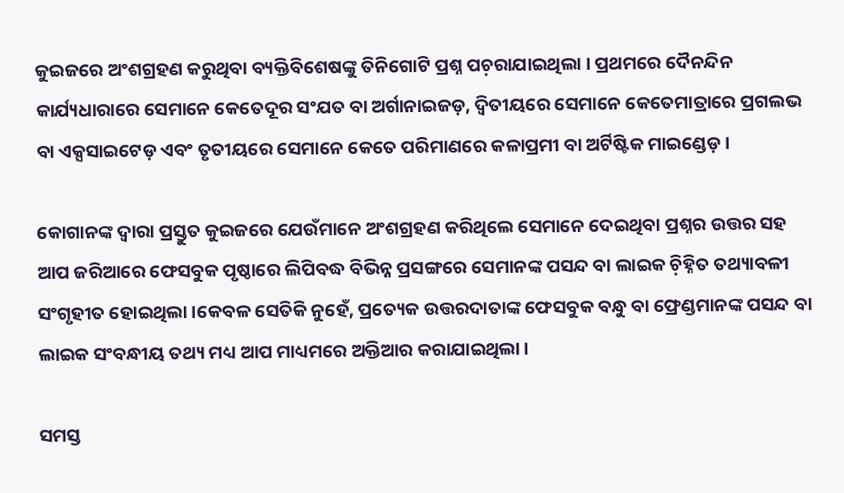କୁଇଜରେ ଅଂଶଗ୍ରହଣ କରୁଥିବା ବ୍ୟକ୍ତିବିଶେଷଙ୍କୁ ତିନିଗୋଟି ପ୍ରଶ୍ନ ପଚ଼ରାଯାଇଥିଲା । ପ୍ରଥମରେ ଦୈନନ୍ଦିନ କାର୍ଯ୍ୟଧାରାରେ ସେମାନେ କେତେଦୂର ସଂଯତ ବା ଅର୍ଗାନାଇଜଡ଼, ଦ୍ୱିତୀୟରେ ସେମାନେ କେତେମାତ୍ରାରେ ପ୍ରଗଲଭ ବା ଏକ୍ସସାଇଟେଡ଼ ଏବଂ ତୃତୀୟରେ ସେମାନେ କେତେ ପରିମାଣରେ କଳାପ୍ରମୀ ବା ଅର୍ଟିଷ୍ଟିକ ମାଇଣ୍ଡେଡ଼।

କୋଗାନଙ୍କ ଦ୍ୱାରା ପ୍ରସ୍ତୁତ କୁଇଜରେ ଯେଉଁମାନେ ଅଂଶଗ୍ରହଣ କରିଥିଲେ ସେମାନେ ଦେଇଥିବା ପ୍ରଶ୍ନର ଉତ୍ତର ସହ ଆପ ଜରିଆରେ ଫେସବୁକ ପୃଷ୍ଠାରେ ଲିପିବଦ୍ଧ ବିଭିନ୍ନ ପ୍ରସଙ୍ଗରେ ସେମାନଙ୍କ ପସନ୍ଦ ବା ଲାଇକ ଚ଼ିହ୍ନିତ ତଥ୍ୟାବଳୀ ସଂଗୃହୀତ ହୋଇଥିଲା ।କେବଳ ସେତିକି ନୁହେଁ, ପ୍ରତ୍ୟେକ ଉତ୍ତରଦାତାଙ୍କ ଫେସବୁକ ବନ୍ଧୁ ବା ଫ୍ରେଣ୍ଡମାନଙ୍କ ପସନ୍ଦ ବା ଲାଇକ ସଂବନ୍ଧୀୟ ତଥ୍ୟ ମଧ୍ୟ ଆପ ମାଧ୍ୟମରେ ଅକ୍ତିଆର କରାଯାଇଥିଲା ।

ସମସ୍ତ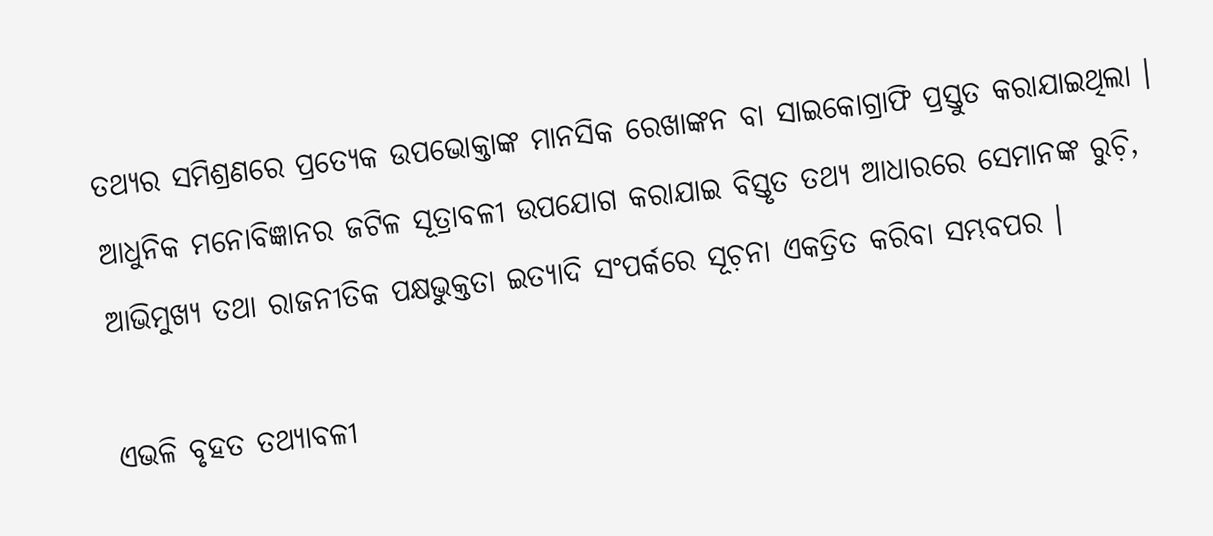ତଥ୍ୟର ସମିଶ୍ରଣରେ ପ୍ରତ୍ୟେକ ଉପଭୋକ୍ତାଙ୍କ ମାନସିକ ରେଖାଙ୍କନ ବା ସାଇକୋଗ୍ରାଫି ପ୍ରସ୍ତୁତ କରାଯାଇଥିଲା । ଆଧୁନିକ ମନୋବିଜ୍ଞାନର ଜଟିଳ ସୂତ୍ରାବଳୀ ଉପଯୋଗ କରାଯାଇ ବିସ୍ତୃତ ତଥ୍ୟ ଆଧାରରେ ସେମାନଙ୍କ ରୁଚ଼ି, ଆଭିମୁଖ୍ୟ ତଥା ରାଜନୀତିକ ପକ୍ଷଭୁକ୍ତତା ଇତ୍ୟାଦି ସଂପର୍କରେ ସୂଚ଼ନା ଏକତ୍ରିତ କରିବା ସମ୍ଭବପର ।

ଏଭଳି ବୃହତ ତଥ୍ୟାବଳୀ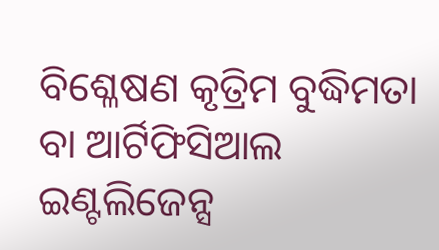ବିଶ୍ଳେଷଣ କୃତ୍ରିମ ବୁଦ୍ଧିମତା ବା ଆର୍ଟିଫିସିଆଲ ଇଣ୍ଟଲିଜେନ୍ସ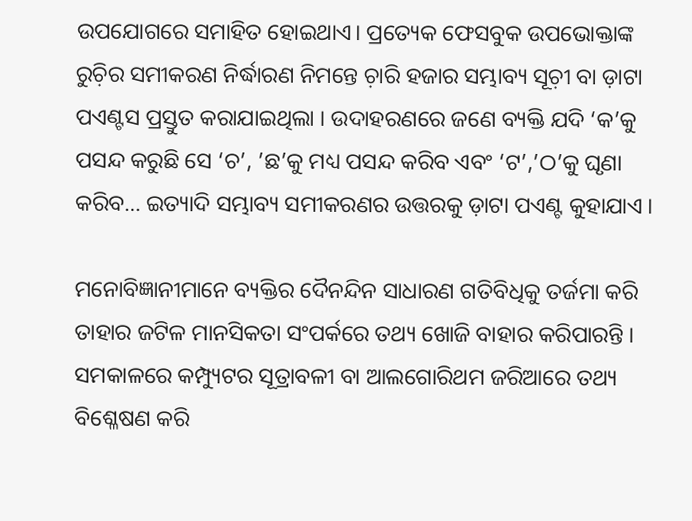ଉପଯୋଗରେ ସମାହିତ ହୋଇଥାଏ। ପ୍ରତ୍ୟେକ ଫେସବୁକ ଉପଭୋକ୍ତାଙ୍କ ରୁଚ଼ିର ସମୀକରଣ ନିର୍ଦ୍ଧାରଣ ନିମନ୍ତେ ଚ଼ାରି ହଜାର ସମ୍ଭାବ୍ୟ ସୂଚ଼ୀ ବା ଡ଼ାଟା ପଏଣ୍ଟସ ପ୍ରସ୍ତୁତ କରାଯାଇଥିଲା । ଉଦାହରଣରେ ଜଣେ ବ୍ୟକ୍ତି ଯଦି ‘କ’କୁ ପସନ୍ଦ କରୁଛି ସେ ‘ଚ’, ’ଛ’କୁ ମଧ୍ୟ ପସନ୍ଦ କରିବ ଏବଂ ‘ଟ’,’ଠ’କୁ ଘୃଣା କରିବ… ଇତ୍ୟାଦି ସମ୍ଭାବ୍ୟ ସମୀକରଣର ଉତ୍ତରକୁ ଡ଼ାଟା ପଏଣ୍ଟ କୁହାଯାଏ ।

ମନୋବିଜ୍ଞାନୀମାନେ ବ୍ୟକ୍ତିର ଦୈନନ୍ଦିନ ସାଧାରଣ ଗତିବିଧିକୁ ତର୍ଜମା କରି ତାହାର ଜଟିଳ ମାନସିକତା ସଂପର୍କରେ ତଥ୍ୟ ଖୋଜି ବାହାର କରିପାରନ୍ତି । ସମକାଳରେ କମ୍ପ୍ୟୁଟର ସୂତ୍ରାବଳୀ ବା ଆଲଗୋରିଥମ ଜରିଆରେ ତଥ୍ୟ ବିଶ୍ଳେଷଣ କରି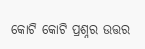କୋଟି କୋଟି ପ୍ରଶ୍ନର ଉତ୍ତର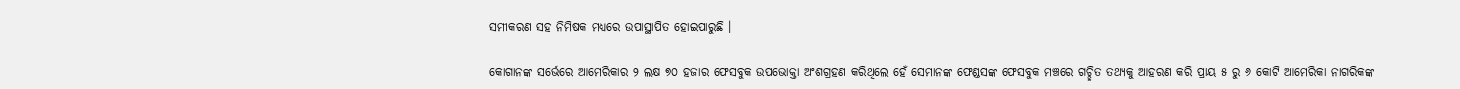ସମୀକରଣ ସହ ନିମିଷକ ମଧ୍ୟରେ ଉପାସ୍ଥାପିତ ହୋଇପାରୁଛି ।

କୋଗାନଙ୍କ ସର୍ଭେରେ ଆମେରିକାର ୨ ଲକ୍ଷ ୭୦ ହଜାର ଫେସବୁକ ଉପଭୋକ୍ତା ଅଂଶଗ୍ରହଣ କରିଥିଲେ ହେଁ ସେମାନଙ୍କ ଫେଣ୍ଡସଙ୍କ ଫେସବୁକ ମଞ୍ଚରେ ଗଚ୍ଛିତ ତଥ୍ୟକୁ ଆହରଣ କରି ପ୍ରାୟ ୫ ରୁ ୬ କୋଟି ଆମେରିକା ନାଗରିକଙ୍କ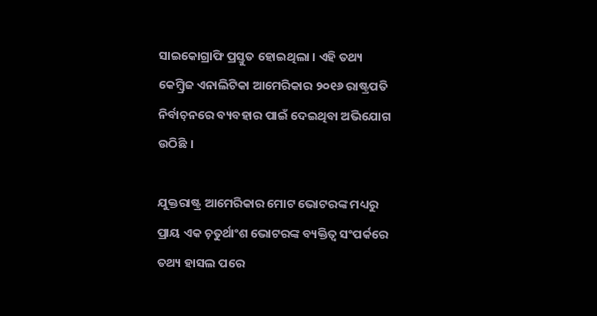ସାଇକୋଗ୍ରାଫି ପ୍ରସ୍ତୁତ ହୋଇଥିଲା । ଏହି ତଥ୍ୟ କେମ୍ୱ୍ରିଜ ଏନାଲିଟିକା ଆମେରିକାର ୨୦୧୬ ରାଷ୍ଟ୍ରପତି ନିର୍ବାଚ଼ନରେ ବ୍ୟବହାର ପାଇଁ ଦେଇଥିବା ଅଭିଯୋଗ ଉଠିଛି ।

ଯୁକ୍ତରାଷ୍ଟ୍ର ଆମେରିକାର ମୋଟ ଭୋଟରଙ୍କ ମଧ୍ୟରୁ ପ୍ରାୟ ଏକ ଚ଼ତୁର୍ଥାଂଶ ଭୋଟରଙ୍କ ବ୍ୟକ୍ତିତ୍ୱ ସଂପର୍କରେ ତଥ୍ୟ ହାସଲ ପରେ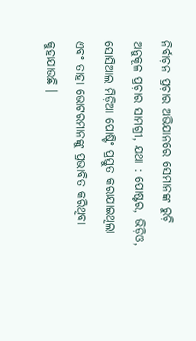ନିର୍ବାଚ଼ନ ପ୍ରଚ଼ାର ଅଭିଯାନରେ ସେମାନଙ୍କ ରୁଚ଼ି ଅନୁକୂଳ ପ୍ରଚ଼ାର ସାମଗ୍ରୀ, ଯଥା : ପୋଷ୍ଟର, ଭିଡ଼ିଓ, ସୋସିଆଲ ମିଡ଼ିଆ ପୋଷ୍ଟିଂ ପ୍ରସ୍ତୁତ କରାଯାଇଥିଲା ଏବଂ ତାହା ଭୋଟରମାନଙ୍କୁ ପ୍ରଭାବିତ କରିଥିବା କୁହାଯାଉଛି ।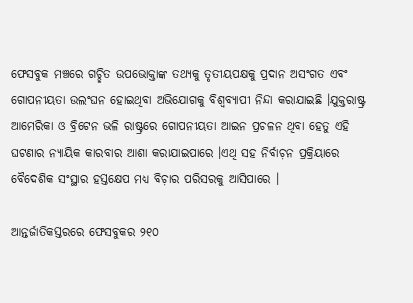ଫେସବୁକ ମଞ୍ଚରେ ଗଚ୍ଛିତ ଉପଭୋକ୍ତାଙ୍କ ତଥ୍ୟକୁ ତୃତୀୟପକ୍ଷକୁ ପ୍ରଦାନ ଅସଂଗତ ଏବଂ ଗୋପନୀୟତା ଉଲଂଘନ ହୋଇଥିବା ଅଭିଯୋଗକୁ ବିଶ୍ୱବ୍ୟାପୀ ନିନ୍ଦା କରାଯାଇଛି ।ଯୁକ୍ତରାଷ୍ଟ୍ର ଆମେରିକା ଓ ବ୍ରିଟେନ ଭଳି ରାଷ୍ଟ୍ରରେ ଗୋପନୀୟତା ଆଇନ ପ୍ରଚଳନ ଥିବା ହେତୁ ଏହି ଘଟଣାର ନ୍ୟାୟିକ କାରବାର ଆଶା କରାଯାଇପାରେ ।ଏଥି ସହ ନିର୍ବାଚ଼ନ ପ୍ରକ୍ରିୟାରେ ବୈଦେଶିକ ସଂସ୍ଥାର ହସ୍ତକ୍ଷେପ ମଧ୍ୟ ବିଚ଼ାର ପରିସରକୁ ଆସିପାରେ ।

ଆନ୍ତର୍ଜାତିକସ୍ତରରେ ଫେସବୁକର ୨୧୦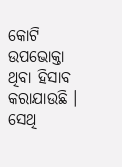କୋଟି ଉପଭୋକ୍ତା ଥିବା ହିସାବ କରାଯାଉଛି । ସେଥି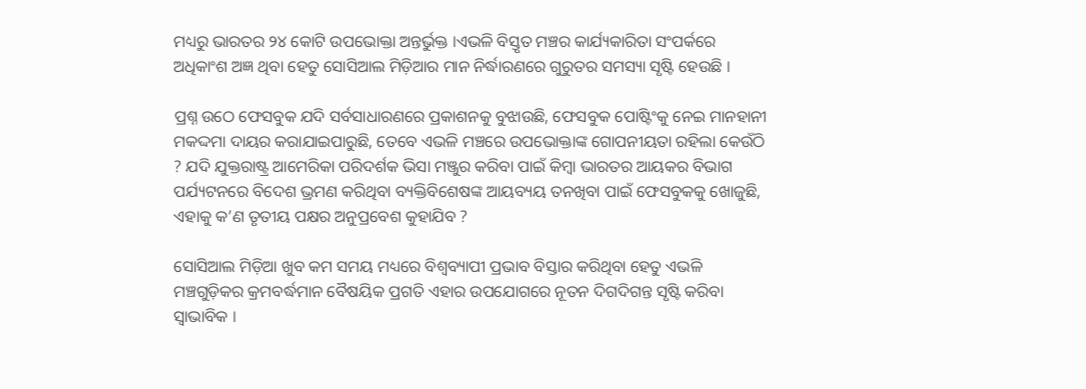ମଧ୍ୟରୁ ଭାରତର ୨୪ କୋଟି ଉପଭୋକ୍ତା ଅନ୍ତର୍ଭୁକ୍ତ ।ଏଭଳି ବିସ୍ତୃତ ମଞ୍ଚର କାର୍ଯ୍ୟକାରିତା ସଂପର୍କରେ ଅଧିକାଂଶ ଅଜ୍ଞ ଥିବା ହେତୁ ସୋସିଆଲ ମିଡ଼ିଆର ମାନ ନିର୍ଦ୍ଧାରଣରେ ଗୁରୁତର ସମସ୍ୟା ସୃଷ୍ଟି ହେଉଛି ।

ପ୍ରଶ୍ନ ଉଠେ ଫେସବୁକ ଯଦି ସର୍ବସାଧାରଣରେ ପ୍ରକାଶନକୁ ବୁଝାଉଛି, ଫେସବୁକ ପୋଷ୍ଟିଂକୁ ନେଇ ମାନହାନୀ ମକଦ୍ଦମା ଦାୟର କରାଯାଇପାରୁଛି, ତେବେ ଏଭଳି ମଞ୍ଚରେ ଉପଭୋକ୍ତାଙ୍କ ଗୋପନୀୟତା ରହିଲା କେଉଁଠି ? ଯଦି ଯୁକ୍ତରାଷ୍ଟ୍ର ଆମେରିକା ପରିଦର୍ଶକ ଭିସା ମଞ୍ଜୁର କରିବା ପାଇଁ କିମ୍ୱା ଭାରତର ଆୟକର ବିଭାଗ ପର୍ଯ୍ୟଟନରେ ବିଦେଶ ଭ୍ରମଣ କରିଥିବା ବ୍ୟକ୍ତିବିଶେଷଙ୍କ ଆୟବ୍ୟୟ ତନଖିବା ପାଇଁ ଫେସବୁକକୁ ଖୋଜୁଛି, ଏହାକୁ କ’ଣ ତୃତୀୟ ପକ୍ଷର ଅନୁପ୍ରବେଶ କୁହାଯିବ ?

ସୋସିଆଲ ମିଡ଼ିଆ ଖୁବ କମ ସମୟ ମଧ୍ୟରେ ବିଶ୍ୱବ୍ୟାପୀ ପ୍ରଭାବ ବିସ୍ତାର କରିଥିବା ହେତୁ ଏଭଳି ମଞ୍ଚଗୁଡ଼ିକର କ୍ରମବର୍ଦ୍ଧମାନ ବୈଷୟିକ ପ୍ରଗତି ଏହାର ଉପଯୋଗରେ ନୂତନ ଦିଗଦିଗନ୍ତ ସୃଷ୍ଟି କରିବା ସ୍ୱାଭାବିକ ।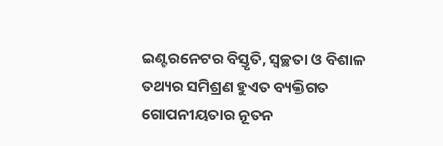ଇଣ୍ଟରନେଟର ବିସ୍ତୃତି, ସ୍ୱଚ୍ଛତା ଓ ବିଶାଳ ତଥ୍ୟର ସମିଶ୍ରଣ ହୁଏତ ବ୍ୟକ୍ତିଗତ ଗୋପନୀୟତାର ନୂତନ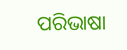ପରିଭାଷା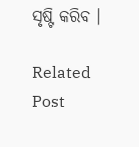ସୃଷ୍ଟି କରିବ ।

Related Post